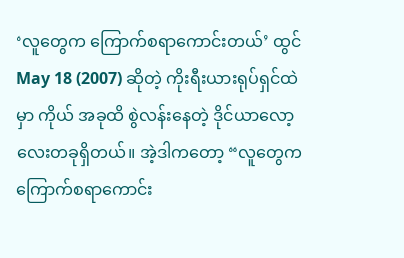‘လူတွေက ကြောက်စရာကောင်းတယ်’ ထွင် May 18 (2007) ဆိုတဲ့ ကိုးရီးယားရုပ်ရှင်ထဲမှာ ကိုယ် အခုထိ စွဲလန်းနေတဲ့ ဒိုင်ယာလော့လေးတခုရှိတယ်။ အဲ့ဒါကတော့ “လူတွေက ကြောက်စရာကောင်း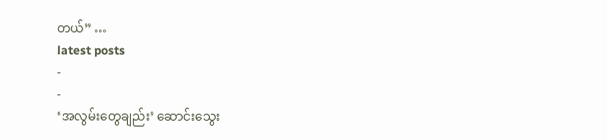တယ်” …
latest posts
-
-
‘အလွမ်းတွေချည်း’ ဆောင်းသွေး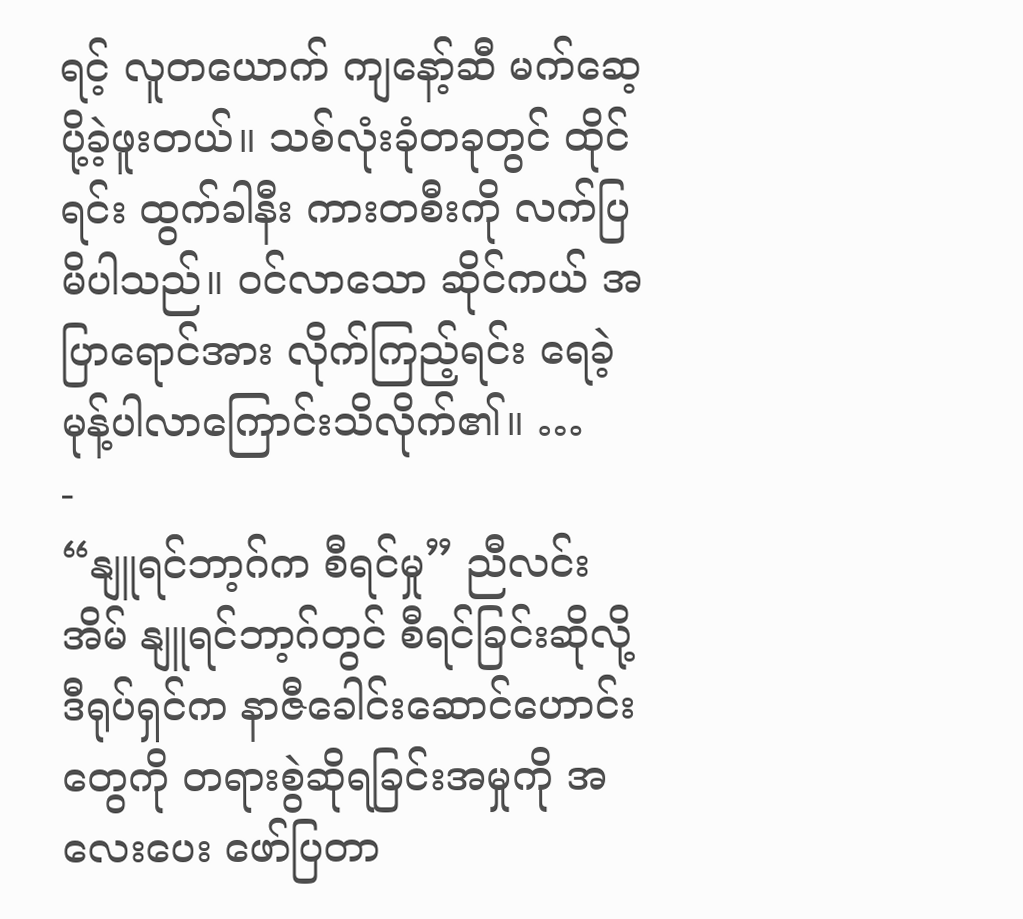ရင့် လူတယောက် ကျနော့်ဆီ မက်ဆေ့ပို့ခဲ့ဖူးတယ်။ သစ်လုံးခုံတခုတွင် ထိုင်ရင်း ထွက်ခါနီး ကားတစီးကို လက်ပြမိပါသည်။ ဝင်လာသော ဆိုင်ကယ် အပြာရောင်အား လိုက်ကြည့်ရင်း ရေခဲ့မုန့်ပါလာကြောင်းသိလိုက်၏။ …
-
“နျူရင်ဘာ့ဂ်က စီရင်မှု” ညီလင်းအိမ် နျူရင်ဘာ့ဂ်တွင် စီရင်ခြင်းဆိုလို့ ဒီရုပ်ရှင်က နာဇီခေါင်းဆောင်ဟောင်းတွေကို တရားစွဲဆိုရခြင်းအမှုကို အလေးပေး ဖော်ပြတာ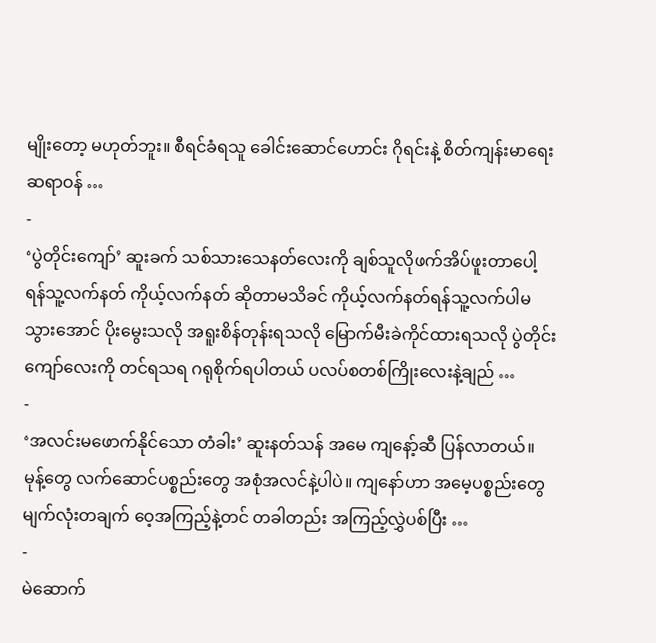မျိုးတော့ မဟုတ်ဘူး။ စီရင်ခံရသူ ခေါင်းဆောင်ဟောင်း ဂိုရင်းနဲ့ စိတ်ကျန်းမာရေးဆရာဝန် …
-
‘ပွဲတိုင်းကျော်’ ဆူးခက် သစ်သားသေနတ်လေးကို ချစ်သူလိုဖက်အိပ်ဖူးတာပေါ့ ရန်သူ့လက်နတ် ကိုယ့်လက်နတ် ဆိုတာမသိခင် ကိုယ့်လက်နတ်ရန်သူ့လက်ပါမသွားအောင် ပိုးမွေးသလို အရူးစိန်တုန်းရသလို မြောက်မီးခဲကိုင်ထားရသလို ပွဲတိုင်းကျော်လေးကို တင်ရသရ ဂရုစိုက်ရပါတယ် ပလပ်စတစ်ကြိုးလေးနဲ့ချည် …
-
‘အလင်းမဖောက်နိုင်သော တံခါး’ ဆူးနတ်သန် အမေ ကျနော့်ဆီ ပြန်လာတယ်။ မုန့်တွေ လက်ဆောင်ပစ္စည်းတွေ အစုံအလင်နဲ့ပါပဲ။ ကျနော်ဟာ အမေ့ပစ္စည်းတွေ မျက်လုံးတချက် ဝေ့အကြည့်နဲ့တင် တခါတည်း အကြည့်လွှဲပစ်ပြီး …
-
မဲဆောက်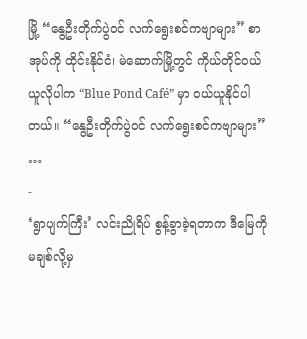မြို့ “နွေဦးတိုက်ပွဲဝင် လက်ရွေးစင်ကဗျာများ” စာအုပ်ကို ထိုင်းနိုင်ငံ၊ မဲဆောက်မြို့တွင် ကိုယ်တိုင်ဝယ်ယူလိုပါက “Blue Pond Café” မှာ ဝယ်ယူနိုင်ပါတယ်။ “နွေဦးတိုက်ပွဲဝင် လက်ရွေးစင်ကဗျာများ” …
-
‘ရွာပျက်ကြီး’ လင်းညိုရိပ် စွန့်ခွာခဲ့ရတာက ဒီမြေကို မချစ်လို့မှ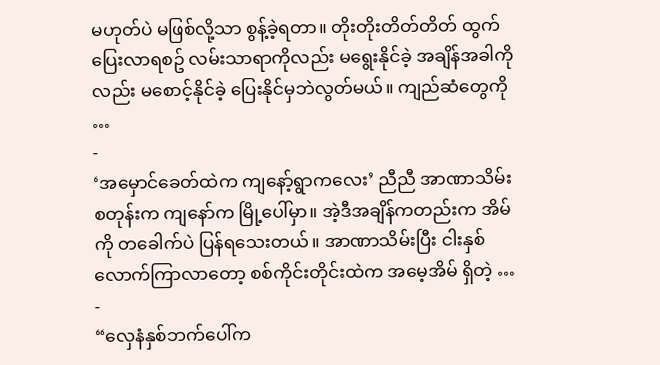မဟုတ်ပဲ မဖြစ်လို့သာ စွန့်ခဲ့ရတာ။ တိုးတိုးတိတ်တိတ် ထွက်ပြေးလာရစဥ် လမ်းသာရာကိုလည်း မရွေးနိုင်ခဲ့ အချိန်အခါကိုလည်း မစောင့်နိုင်ခဲ့ ပြေးနိုင်မှဘဲလွတ်မယ်။ ကျည်ဆံတွေကို …
-
‘အမှောင်ခေတ်ထဲက ကျနော့်ရွာကလေး’ ညီညီ အာဏာသိမ်းစတုန်းက ကျနော်က မြို့ပေါ်မှာ။ အဲ့ဒီအချိန်ကတည်းက အိမ်ကို တခေါက်ပဲ ပြန်ရသေးတယ်။ အာဏာသိမ်းပြီး ငါးနှစ်လောက်ကြာလာတော့ စစ်ကိုင်းတိုင်းထဲက အမေ့အိမ် ရှိတဲ့ …
-
“လှေနံနှစ်ဘက်ပေါ်က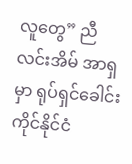လူတွေ” ညီလင်းအိမ် အာရှမှာ ရုပ်ရှင်ခေါင်းကိုင်နိုင်ငံ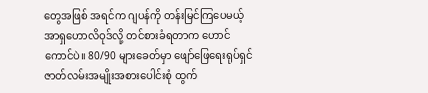တွေအဖြစ် အရင်က ဂျပန်ကို တန်းမြင်ကြပေမယ့် အာရှဟောလိဝုဒ်လို့ တင်စားခံရတာက ဟောင်ကောင်ပဲ။ 80/90 များခေတ်မှာ ဖျော်ဖြေရေးရုပ်ရှင်ဇာတ်လမ်းအမျိုးအစားပေါင်းစုံ ထွက်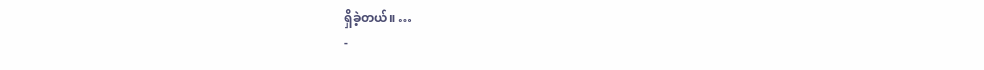ရှိခဲ့တယ်။ …
-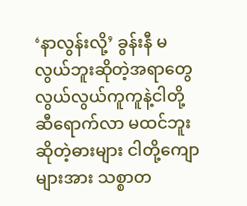‘နာလွန်းလို့’ ခွန်းနီ မလွယ်ဘူးဆိုတဲ့အရာတွေ လွယ်လွယ်ကူကူနဲ့ငါတို့ဆီရောက်လာ မထင်ဘူးဆိုတဲ့ဓားများ ငါတို့ကျောများအား သစ္စာတ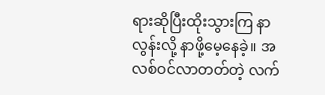ရားဆိုပြီးထိုးသွားကြ နာလွန်းလို့ နာဖို့မေ့နေခဲ့။ အလစ်ဝင်လာတတ်တဲ့ လက်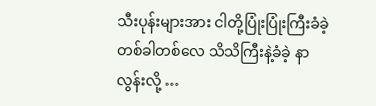သီးပုန်းများအား ငါတို့ပြုံးပြုံးကြီးခံခဲ့ တစ်ခါတစ်လေ သိသိကြီးနဲ့ခံခဲ့ နာလွန်းလို့ …